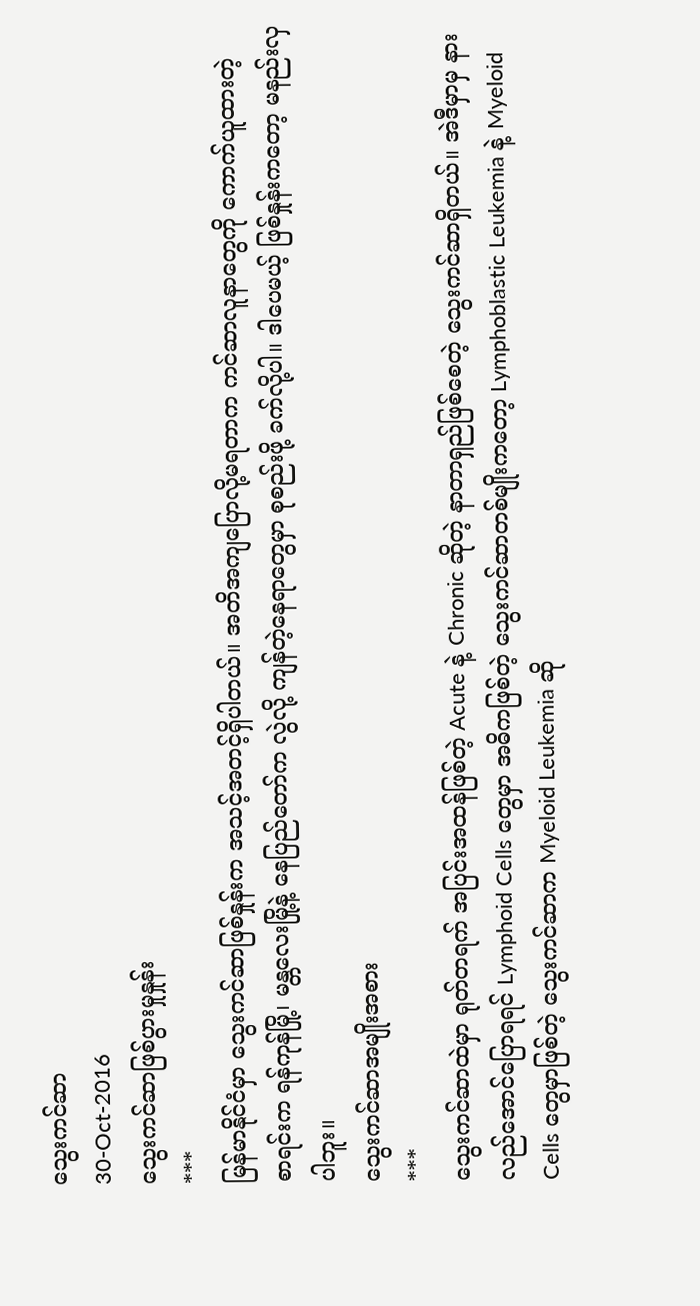သွေးကင်ဆာ
30-Oct-2016
သွေးကင်ဆာဖြစ်ပွားမှုနှုန်း
***
မြန်မာနိုင်ငံမှာ သွေးကင်ဆာဖြစ်နှုန်းက အသင့်အတင့်ရှိပါတယ်။ အတိအကျပြောလို့မရတာက ကင်ဆာလူနာတွေကို ကောက်ယူထားတဲ့
စာရင်းက ရန်ကုန်မြို့၊ မန္တလေးမြို့နဲ့ နေပြည်တော်က လွဲလို့ ကျန်တဲ့နေရာတွေမှာ စုစည်းဖို့ ခက်လို့ပါ။ ဒါပေမယ့် ဖြစ်နှုန်းကတော့ မနည်းလှပါဘူး။
သွေးကင်ဆာအမျိုးအစား
***
သွေးကင်ဆာထဲမှာ ရုတ်တရက် အပြင်းအထန်ဖြစ်တဲ့ Acute နဲ့ Chronic ဆိုတဲ့ နာတာရှည်ဖြစ်စေတဲ့ သွေးကင်ဆာရှိတယ်။ အဲဒီမှာမှ နားလည်အောင်ပြောရရင် Lymphoid Cells တွေမှာ အဓိကဖြစ်တဲ့ သွေးကင်ဆာတစ်မျိုးကတော့ Lymphoblastic Leukemia နဲ့ Myeloid Cells တွေမှာဖြစ်တဲ့ သွေးကင်ဆာက Myeloid Leukemia ဆို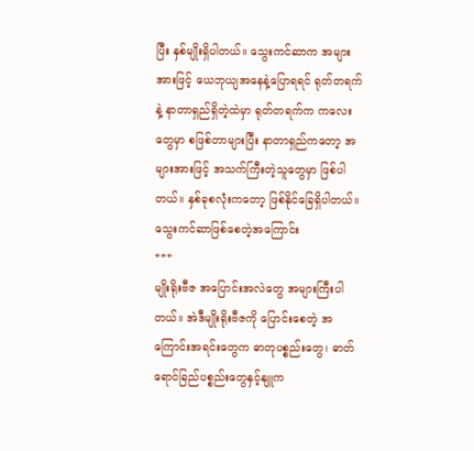ပြီး နှစ်မျိုးရှိပါတယ်။ သွေးကင်ဆာက အများအားဖြင့် ယေဘုယျအနေနဲ့ပြောရရင် ရုတ်တရက်နဲ့ နာတာရှည်ရှိတဲ့ထဲမှာ ရုတ်တရက်က ကလေးတွေမှာ စဖြစ်တာများပြီး နာတာရှည်ကတော့ အများအားဖြင့် အသက်ကြီးတဲ့သူတွေမှာ ဖြစ်ပါတယ်။ နှစ်ခုစလုံးကတော့ ဖြစ်နိုင်ခြေရှိပါတယ်။
သွေးကင်ဆာဖြစ်စေတဲ့အကြောင်း
***
မျိုးရိုးဗီဇ အပြောင်းအလဲတွေ အများကြီးပါတယ်။ အဲဒီမျိုးရိုးဗီဇကို ပြောင်းစေတဲ့ အကြောင်းအရင်းတွေက ဓာတုပစ္စည်းတွေ၊ ဓာတ်ရောင်ခြည်ပစ္စည်းတွေနှင့်နျူက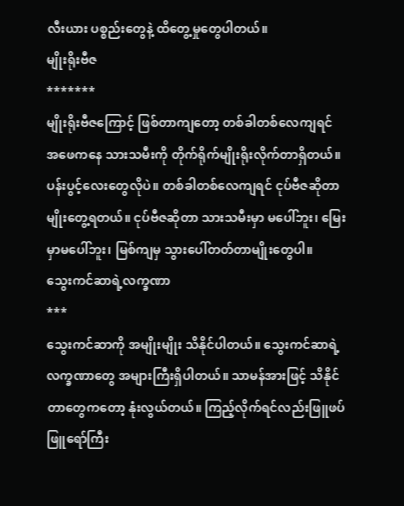လီးယား ပစ္စည်းတွေနဲ့ ထိတွေ့မှုတွေပါတယ်။
မျိုးရိုးဗီဇ
*******
မျိုးရိုးဗီဇကြောင့် ဖြစ်တာကျတော့ တစ်ခါတစ်လေကျရင် အဖေကနေ သားသမီးကို တိုက်ရိုက်မျိုးရိုးလိုက်တာရှိတယ်။ ပန်းပွင့်လေးတွေလိုပဲ။ တစ်ခါတစ်လေကျရင် ငုပ်ဗီဇဆိုတာမျိုးတွေ့ရတယ်။ ငုပ်ဗီဇဆိုတာ သားသမီးမှာ မပေါ်ဘူး၊ မြေးမှာမပေါ်ဘူး၊ မြစ်ကျမှ သွားပေါ်တတ်တာမျိုးတွေပါ။
သွေးကင်ဆာရဲ့လက္ခဏာ
***
သွေးကင်ဆာကို အမျိုးမျိုး သိနိုင်ပါတယ်။ သွေးကင်ဆာရဲ့ လက္ခဏာတွေ အများကြီးရှိပါတယ်။ သာမန်အားဖြင့် သိနိုင်တာတွေကတော့ နုံးလွယ်တယ်။ ကြည့်လိုက်ရင်လည်းဖြူဖပ်ဖြူရော်ကြီး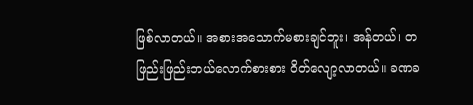ဖြစ်လာတယ်။ အစားအသောက်မစားချင်ဘူး၊ အန်တယ်၊ တဖြည်းဖြည်းဘယ်လောက်စားစား ဝိတ်လျော့လာတယ်။ ခဏခ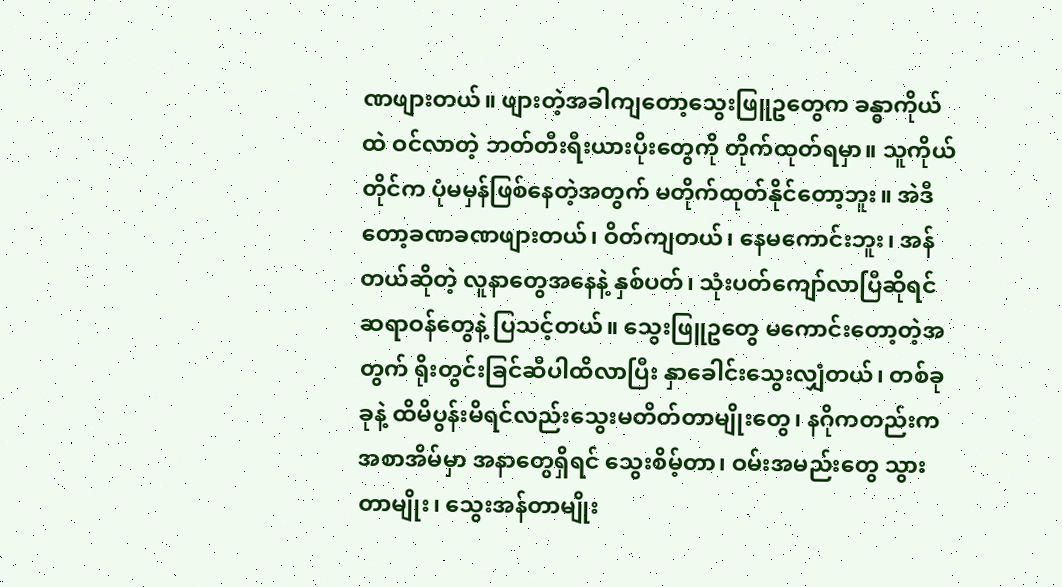ဏဖျားတယ်။ ဖျားတဲ့အခါကျတော့သွေးဖြူဥတွေက ခန္ဓာကိုယ်ထဲ ဝင်လာတဲ့ ဘတ်တီးရီးယားပိုးတွေကို တိုက်ထုတ်ရမှာ။ သူကိုယ်တိုင်က ပုံမမှန်ဖြစ်နေတဲ့အတွက် မတိုက်ထုတ်နိုင်တော့ဘူး။ အဲဒီတော့ခဏခဏဖျားတယ်၊ ဝိတ်ကျတယ်၊ နေမကောင်းဘူး၊ အန်တယ်ဆိုတဲ့ လူနာတွေအနေနဲ့ နှစ်ပတ်၊ သုံးပတ်ကျော်လာပြီဆိုရင် ဆရာဝန်တွေနဲ့ ပြသင့်တယ်။ သွေးဖြူဥတွေ မကောင်းတော့တဲ့အတွက် ရိုးတွင်းခြင်ဆီပါထိလာပြီး နှာခေါင်းသွေးလျှံတယ်၊ တစ်ခုခုနဲ့ ထိမိပွန်းမိရင်လည်းသွေးမတိတ်တာမျိုးတွေ၊ နဂိုကတည်းက အစာအိမ်မှာ အနာတွေရှိရင် သွေးစိမ့်တာ၊ ဝမ်းအမည်းတွေ သွားတာမျိုး၊ သွေးအန်တာမျိုး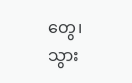တွေ၊ သွား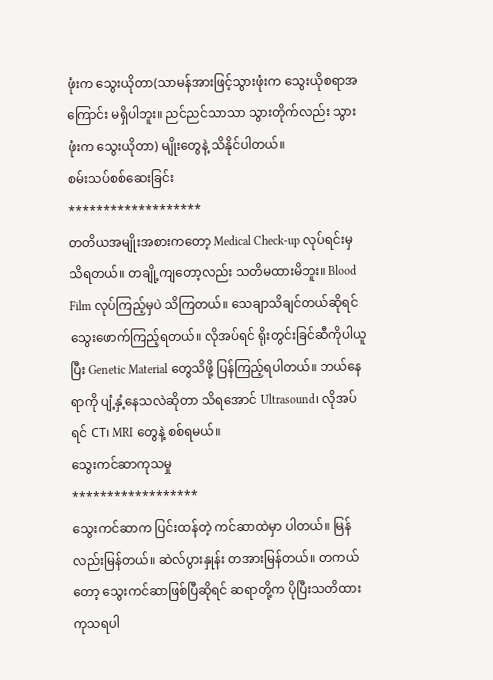ဖုံးက သွေးယိုတာ(သာမန်အားဖြင့်သွားဖုံးက သွေးယိုစရာအကြောင်း မရှိပါဘူး။ ညင်ညင်သာသာ သွားတိုက်လည်း သွားဖုံးက သွေးယိုတာ) မျိုးတွေနဲ့ သိနိုင်ပါတယ်။
စမ်းသပ်စစ်ဆေးခြင်း
*******************
တတိယအမျိုးအစားကတော့ Medical Check-up လုပ်ရင်းမှ သိရတယ်။ တချို့ကျတော့လည်း သတိမထားမိဘူး။ Blood Film လုပ်ကြည့်မှပဲ သိကြတယ်။ သေချာသိချင်တယ်ဆိုရင် သွေးဖောက်ကြည့်ရတယ်။ လိုအပ်ရင် ရိုးတွင်းခြင်ဆီကိုပါယူပြီး Genetic Material တွေသိဖို့ ပြန်ကြည့်ရပါတယ်။ ဘယ်နေရာကို ပျံ့နှံ့နေသလဲဆိုတာ သိရအောင် Ultrasound၊ လိုအပ်ရင် CT၊ MRI တွေနဲ့ စစ်ရမယ်။
သွေးကင်ဆာကုသမှု
******************
သွေးကင်ဆာက ပြင်းထန်တဲ့ ကင်ဆာထဲမှာ ပါတယ်။ မြန်လည်းမြန်တယ်။ ဆဲလ်ပွားနှုန်း တအားမြန်တယ်။ တကယ်တော့ သွေးကင်ဆာဖြစ်ပြီဆိုရင် ဆရာတို့က ပိုပြီးသတိထားကုသရပါ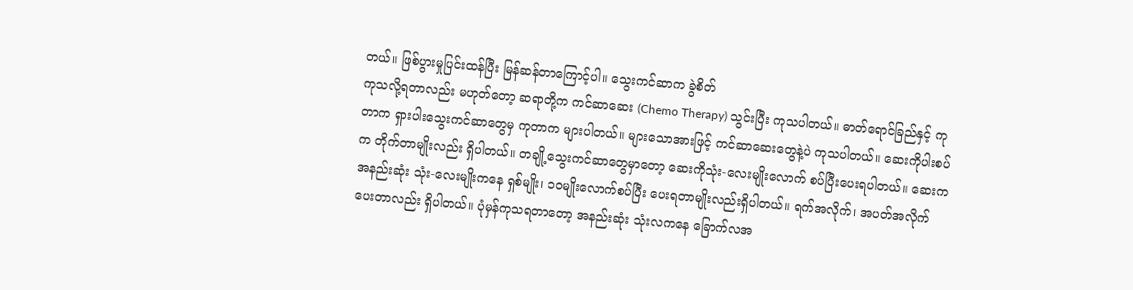တယ်။ ဖြစ်ပွားမှုပြင်းထန်ပြီး မြန်ဆန်တာကြောင့်ပါ။ သွေးကင်ဆာက ခွဲစိတ်
ကုသလို့ရတာလည်း မဟုတ်တော့ ဆရာတို့က ကင်ဆာဆေး (Chemo Therapy) သွင်းပြီး ကုသပါတယ်။ ဓာတ်ရောင်ခြည်နှင့် ကုတာက ရှားပါးသွေးကင်ဆာတွေမှ ကုတာက များပါတယ်။ များသောအားဖြင့် ကင်ဆာဆေးတွေနဲ့ပဲ ကုသပါတယ်။ ဆေးကိုပါးစပ်က တိုက်တာမျိုးလည်း ရှိပါတယ်။ တချို့သွေးကင်ဆာတွေမှာတော့ ဆေးကိုသုံး-လေးမျိုးလောက် စပ်ပြီးပေးရပါတယ်။ ဆေးက အနည်းဆုံး သုံး-လေးမျိုးကနေ ရှစ်မျိုး၊ ၁၀မျိုးလောက်စပ်ပြီး ပေးရတာမျိုးလည်းရှိပါတယ်။ ရက်အလိုက်၊ အပတ်အလိုက် ပေးတာလည်း ရှိပါတယ်။ ပုံမှန်ကုသရတာတော့ အနည်းဆုံး သုံးလကနေ ခြောက်လအ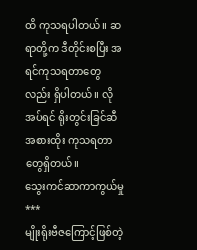ထိ ကုသရပါတယ်။ ဆရာတို့က ဒီတိုင်းစပြီး အရင်ကုသရတာတွေလည်း ရှိပါတယ်။ လိုအပ်ရင် ရိုးတွင်းခြင်ဆီအစားထိုး ကုသရတာတွေရှိတယ်။
သွေးကင်ဆာကာကွယ်မှု
***
မျိုးရိုးဗီဇကြောင့်ဖြစ်တဲ့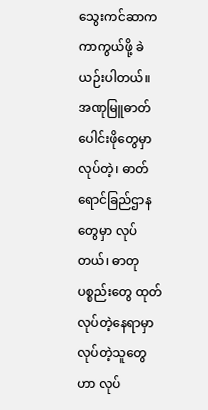သွေးကင်ဆာက ကာကွယ်ဖို့ ခဲယဉ်းပါတယ်။ အဏုမြူဓာတ်ပေါင်းဖိုတွေမှာ လုပ်တဲ့၊ ဓာတ်ရောင်ခြည်ဌာနတွေမှာ လုပ်တယ်၊ ဓာတုပစ္စည်းတွေ ထုတ်လုပ်တဲ့နေရာမှာ လုပ်တဲ့သူတွေဟာ လုပ်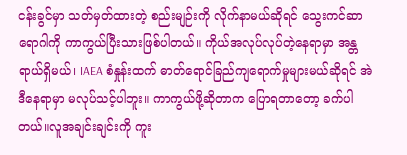ငန်းခွင်မှာ သတ်မှတ်ထားတဲ့ စည်းမျဉ်းကို လိုက်နာမယ်ဆိုရင် သွေးကင်ဆာရောဂါကို ကာကွယ်ပြီးသားဖြစ်ပါတယ်။ ကိုယ်အလုပ်လုပ်တဲ့နေရာမှာ အန္တရာယ်ရှိမယ်၊ IAEA စံနှုန်းထက် ဓာတ်ရောင်ခြည်ကျရောက်မှုများမယ်ဆိုရင် အဲဒီနေရာမှာ မလုပ်သင့်ပါဘူး။ ကာကွယ်ဖို့ဆိုတာက ပြောရတာတော့ ခက်ပါတယ်။လူအချင်းချင်းကို ကူး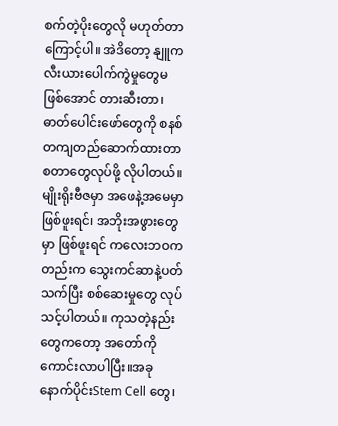စက်တဲ့ပိုးတွေလို မဟုတ်တာကြောင့်ပါ။ အဲဒိတော့ နျူကလီးယားပေါက်ကွဲမှုတွေမဖြစ်အောင် တားဆီးတာ၊ ဓာတ်ပေါင်းဖော်တွေကို စနစ်တကျတည်ဆောက်ထားတာ စတာတွေလုပ်ဖို့ လိုပါတယ်။ မျိုးရိုးဗီဇမှာ အဖေနဲ့အမေမှာ ဖြစ်ဖူးရင်၊ အဘိုးအဖွားတွေမှာ ဖြစ်ဖူးရင် ကလေးဘဝကတည်းက သွေးကင်ဆာနဲ့ပတ်သက်ပြီး စစ်ဆေးမှုတွေ လုပ်သင့်ပါတယ်။ ကုသတဲ့နည်းတွေကတော့ အတော်ကို ကောင်းလာပါပြီး။အခုနောက်ပိုင်းStem Cell တွေ၊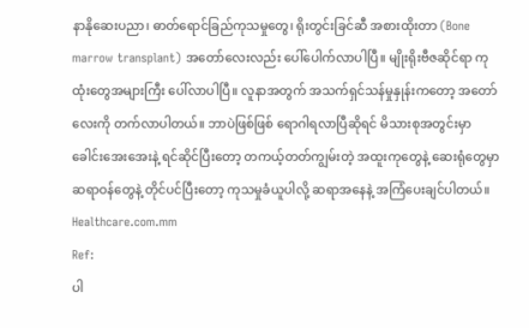နာနိုဆေးပညာ၊ ဓာတ်ရောင်ခြည်ကုသမှုတွေ၊ ရိုးတွင်းခြင်ဆီ အစားထိုးတာ (Bone marrow transplant) အတော်လေးလည်း ပေါ်ပေါက်လာပါပြီ။ မျိုးရိုးဗီဇဆိုင်ရာ ကုထုံးတွေအများကြီး ပေါ်လာပါပြီ။ လူနာအတွက် အသက်ရှင်သန်မှုနှုန်းကတော့ အတော်လေးကို တက်လာပါတယ်။ ဘာပဲဖြစ်ဖြစ် ရောဂါရလာပြီဆိုရင် မိသားစုအတွင်းမှာ ခေါင်းအေးအေးနဲ့ ရင်ဆိုင်ပြီးတော့ တကယ့်တတ်ကျွမ်းတဲ့ အထူးကုတွေနဲ့ ဆေးရုံတွေမှာ ဆရာဝန်တွေနဲ့ တိုင်ပင်ပြီးတော့ ကုသမှုခံယူပါလို့ ဆရာအနေနဲ့ အကြံပေးချင်ပါတယ်။
Healthcare.com.mm
Ref:
ပါ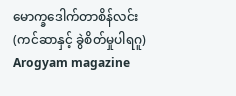မောက္ခဒေါက်တာစိန်လင်း
(ကင်ဆာနှင့် ခွဲစိတ်မှုပါရဂူ)
Arogyam magazine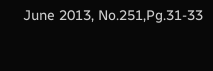June 2013, No.251,Pg.31-33